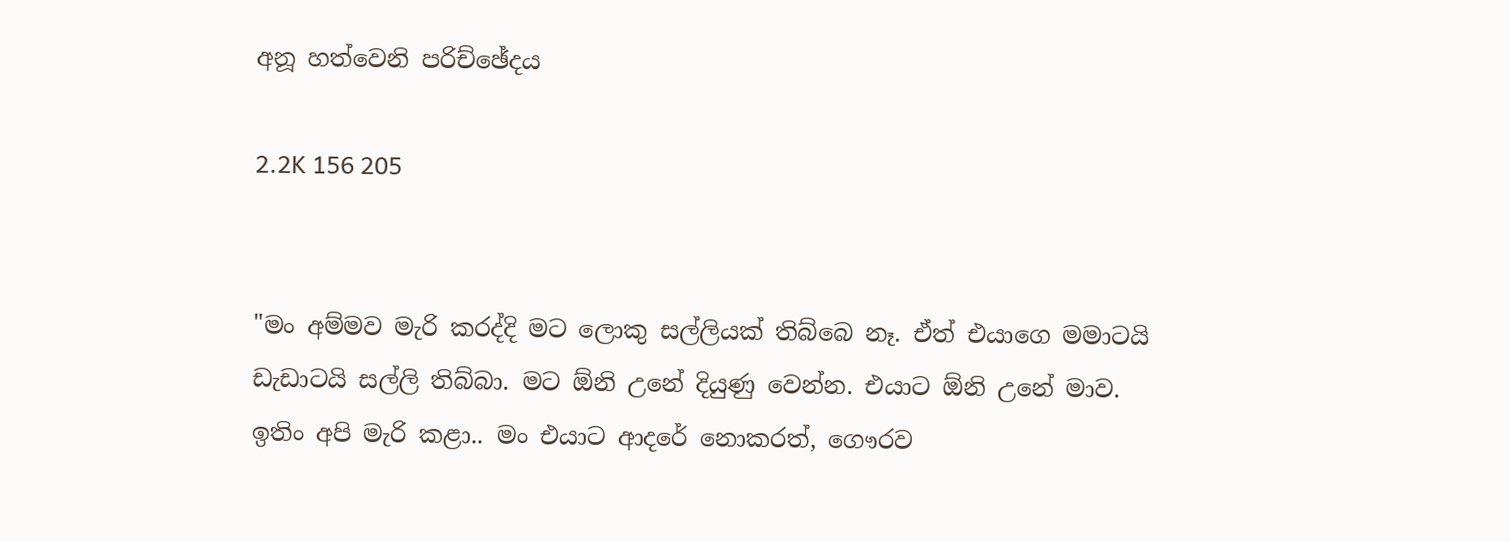අනූ හත්වෙනි පරිච්ඡේදය

2.2K 156 205


"මං අම්මව මැරි කරද්දි මට ලොකු සල්ලියක් තිබ්බෙ නෑ. ඒත් එයාගෙ මමාටයි ඩැඩාටයි සල්ලි තිබ්බා. මට ඕනි උනේ දියුණු වෙන්න. එයාට ඕනි උනේ මාව. ඉතිං අපි මැරි කළා.. මං එයාට ආදරේ නොකරත්, ගෞරව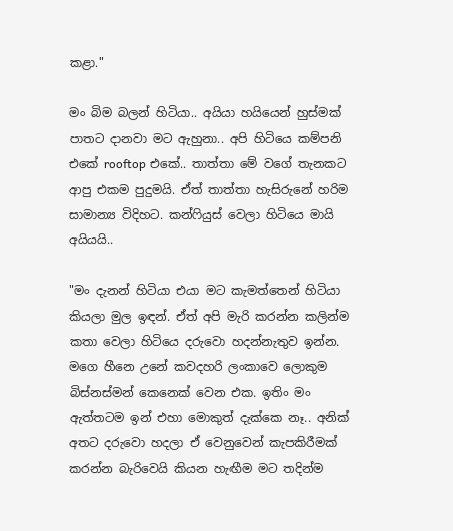කළා."

මං බිම බලන් හිටියා.. අයියා හයියෙන් හුස්මක් පාතට දානවා මට ඇහුනා.. අපි හිටියෙ කම්පනි එකේ rooftop එකේ.. තාත්තා මේ වගේ තැනකට ආපු එකම පුදුමයි. ඒත් තාත්තා හැසිරුනේ හරිම සාමාන්‍ය විදිහට. කන්ෆියුස් වෙලා හිටියෙ මායි අයියයි..

"මං දැනන් හිටියා එයා මට කැමත්තෙන් හිටියා කියලා මුල ඉඳන්. ඒත් අපි මැරි කරන්න කලින්ම කතා වෙලා හිටියෙ දරුවො හදන්නැතුව ඉන්න. මගෙ හීනෙ උනේ කවදහරි ලංකාවෙ ලොකුම බිස්නස්මන් කෙනෙක් වෙන එක. ඉතිං මං ඇත්තටම ඉන් එහා මොකුත් දැක්කෙ නෑ.. අනික් අතට දරුවො හදලා ඒ වෙනුවෙන් කැපකිරීමක් කරන්න බැරිවෙයි කියන හැඟීම මට තදින්ම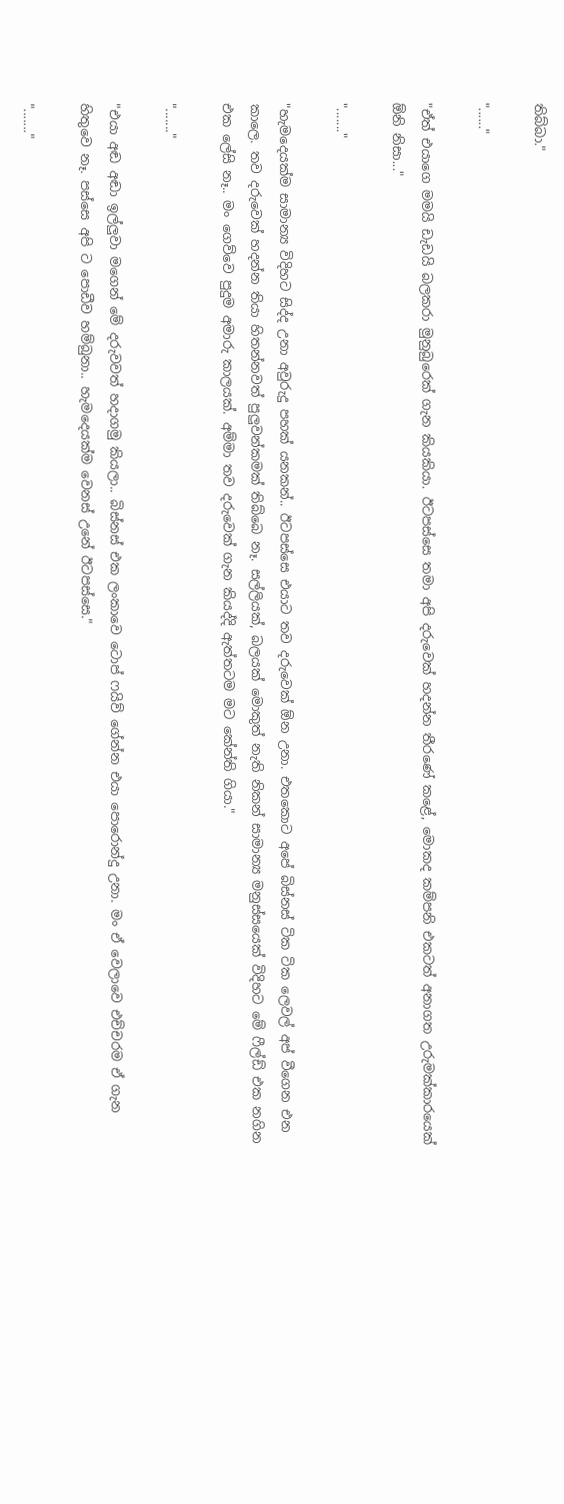තිබ්බා."

"......"

"ඒත් එයාගෙ මමයි ඩැඩයි බලකරා මුනුබුරෙක් ගැන කියකියා. ඊටපස්සෙ තමා අපි දරුවෙක් හදන්න තීරණේ කළේ, මොකද කම්පනි එකටත් අනාගත උරුමක්කාරයෙක් ඕනි නිසා..."

"......."

"හැමදෙයක්ම සාමාන්‍ය විදිහට සිද්ද උනා අවුරුදු පහක් යනකන්.. ඊටපස්සෙ එයාට තව දරුවෙක් ඕන උනා. එතකොට අපේ බිස්නස් ටික ටික ලෙවල් අප් වීගෙන එන කාලෙ. තව දරුවෙක් හදන්න තියා හිතන්නවත් පුලුවන්කමක් තිබ්බෙ නෑ. සල්ලියක්, බලයක් මොකුත් නැති නිකන් සාමාන්‍ය මනුස්සයෙක් විදිහට මේ ෆීල්ඩ් එක නගින එක ලේසි නෑ.. මං ගෙව්වෙ පුදුම අමාරු කාලයක්. අම්මා තව දරුවෙක් ගැන කියද්දි ඇත්තටම මට කේන්ති ගියා."

"......."

"එයා අඬ අඬා ඉල්ලුවා මගෙන් මේ දරුවවත් හදාගමු කියලා.. බිස්නස් එක ලංකාවෙ ටොප් ෆයිව් ගේන්න එයා පොරොන්දු උනා. මං ඒ වෙලාවෙ එච්චරම ඒ ගැන හිතුවෙ නෑ. පස්සෙ අපි ට පොඩීව හම්බුනා.. හැමදෙයක්ම වෙනස් උනේ ඊටපස්සෙ."

"......."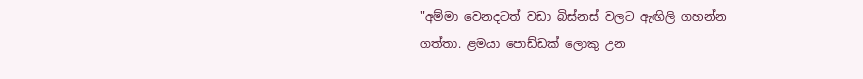"අම්මා වෙනදටත් වඩා බිස්නස් වලට ඇඟිලි ගහන්න ගත්තා. ළමයා පොඩ්ඩක් ලොකු උන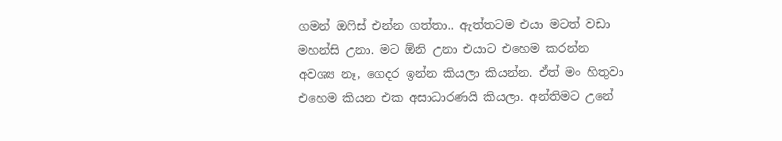ගමන් ඔෆිස් එන්න ගත්තා.. ඇත්තටම එයා මටත් වඩා මහන්සි උනා. මට ඕනි උනා එයාට එහෙම කරන්න අවශ්‍ය නෑ, ගෙදර ඉන්න කියලා කියන්න. ඒත් මං හිතුවා එහෙම කියන එක අසාධාරණයි කියලා. අන්තිමට උනේ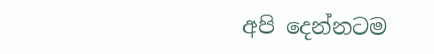අපි දෙන්නටම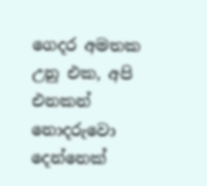ගෙදර අමතක උනු එක, අපි එනකන් නොදරුවො දෙන්නෙක්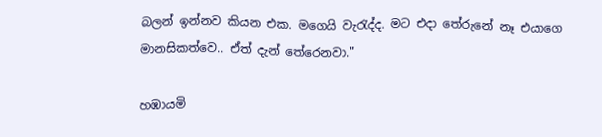බලන් ඉන්නව කියන එක. මගෙයි වැරැද්ද. මට එදා තේරුනේ නෑ එයාගෙ මානසිකත්වෙ.. ඒත් දැන් තේරෙනවා."

හඹායමි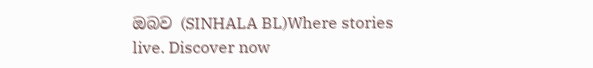ඔබව (SINHALA BL)Where stories live. Discover now